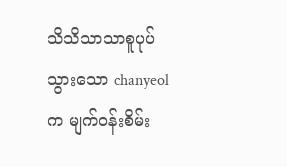သိသိသာသာစူပုပ်သွားသော chanyeol က မျက်ဝန်းစိမ်း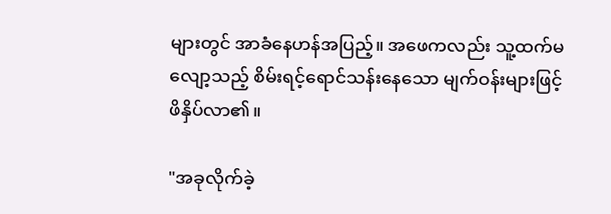များတွင် အာခံနေဟန်အပြည့်။ အဖေကလည်း သူ့ထက်မလျော့သည့် စိမ်းရင့်ရောင်သန်းနေသော မျက်ဝန်းများဖြင့် ဖိနှိပ်လာ၏။

"အခုလိုက်ခဲ့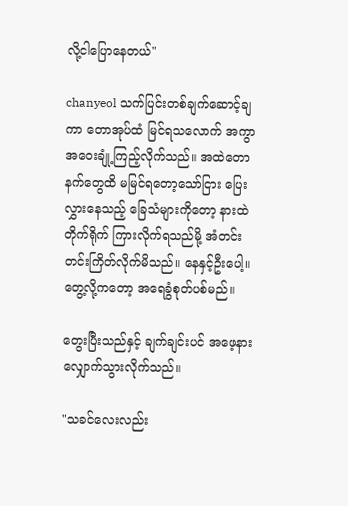လို့ငါပြောနေတယ်"

chanyeol သက်ပြင်းတစ်ချက်ဆောင့်ချကာ တောအုပ်ထံ မြင်ရသလောက် အကွာအဝေးချုံ့ကြည့်လိုက်သည်။ အထဲတောနက်တွေထိ မမြင်ရတော့သော်ငြား ပြေးလွှားနေသည့် ခြေသံများကိုတော့ နားထဲတိုက်ရိုက် ကြားလိုက်ရသည်မို့ အံတင်းတင်းကြိတ်လိုက်မိသည်။ နေနှင့်ဦးပေါ့။ တွေ့လို့ကတော့ အရေခွံစုတ်ပစ်မည်။

တွေးပြီးသည်နှင့် ချက်ချင်းပင် အဖေ့နားလျှောက်သွားလိုက်သည်။

"သခင်လေးလည်း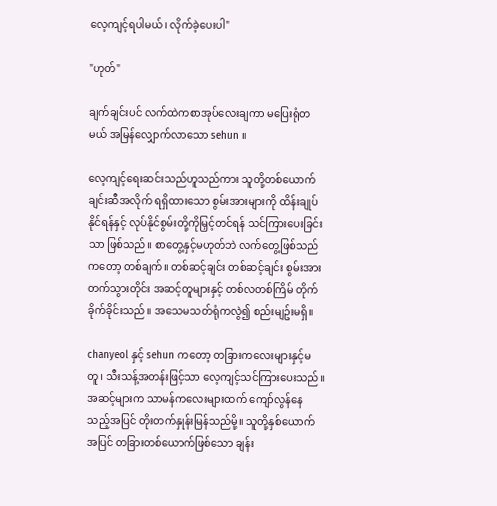လေ့ကျင့်ရပါမယ်၊ လိုက်ခဲ့ပေးပါ"

"ဟုတ်"

ချက်ချင်းပင် လက်ထဲကစာအုပ်လေးချကာ မပြေးရုံတမယ် အမြန်လျှောက်လာသော sehun ။

လေ့ကျင့်ရေးဆင်းသည်ဟူသည်ကား သူတို့တစ်ယောက်ချင်းဆီအလိုက် ရရှိထားသော စွမ်းအားများကို ထိန်းချုပ်နိုင်ရန်နှင့် လုပ်နိုင်စွမ်းတို့ကိုမြှင့်တင်ရန် သင်ကြားပေးခြင်းသာ ဖြစ်သည်။ စာတွေ့နှင့်မဟုတ်ဘဲ လက်တွေ့ဖြစ်သည်ကတော့ တစ်ချက်။ တစ်ဆင့်ချင်း တစ်ဆင့်ချင်း စွမ်းအားတက်သွားတိုင်း အဆင့်တူများနှင့် တစ်လတစ်ကြိမ် တိုက်ခိုက်ခိုင်းသည်။ အသေမသတ်ရုံကလွဲ၍ စည်းမျဥ်းမရှိ။

chanyeol နှင့် sehun ကတော့ တခြားကလေးများနှင့်မတူ၊ သီးသန့်အတန်းဖြင့်သာ လေ့ကျင့်သင်ကြားပေးသည်။ အဆင့်များက သာမန်ကလေးများထက် ကျော်လွန်နေသည့်အပြင် တိုးတက်နှုန်းမြန်သည်မို့။ သူတို့နှစ်ယောက်အပြင် တခြားတစ်ယောက်ဖြစ်သော ချန်း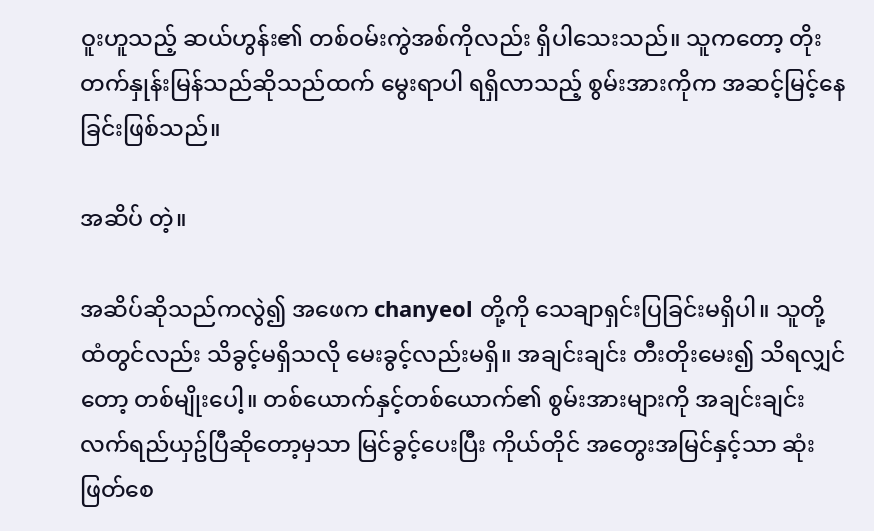ဝူးဟူသည့် ဆယ်ဟွန်း၏ တစ်ဝမ်းကွဲအစ်ကိုလည်း ရှိပါသေးသည်။ သူကတော့ တိုးတက်နှုန်းမြန်သည်ဆိုသည်ထက် မွေးရာပါ ရရှိလာသည့် စွမ်းအားကိုက အဆင့်မြင့်နေခြင်းဖြစ်သည်။

အဆိပ် တဲ့။

အဆိပ်ဆိုသည်ကလွဲ၍ အဖေက chanyeol တို့ကို သေချာရှင်းပြခြင်းမရှိပါ။ သူတို့ထံတွင်လည်း သိခွင့်မရှိသလို မေးခွင့်လည်းမရှိ။ အချင်းချင်း တီးတိုးမေး၍ သိရလျှင်တော့ တစ်မျိုးပေါ့။ တစ်ယောက်နှင့်တစ်ယောက်၏ စွမ်းအားများကို အချင်းချင်း လက်ရည်ယှဥ်ပြီဆိုတော့မှသာ မြင်ခွင့်ပေးပြီး ကိုယ်တိုင် အတွေးအမြင်နှင့်သာ ဆုံးဖြတ်စေ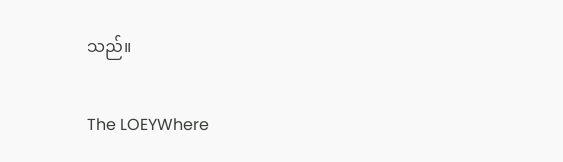သည်။

The LOEYWhere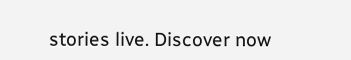stories live. Discover now